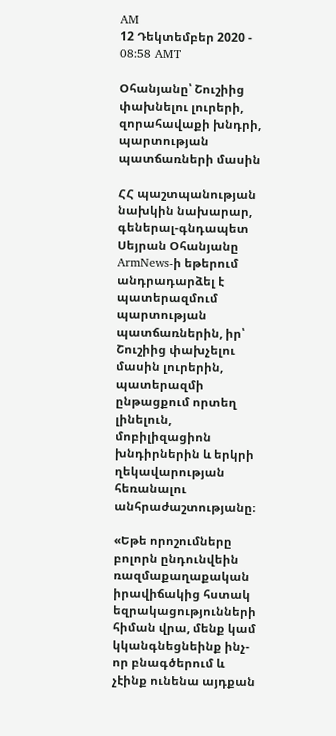AM
12 Դեկտեմբեր 2020 - 08:58 AMT

Օհանյանը՝ Շուշիից փախնելու լուրերի, զորահավաքի խնդրի, պարտության պատճառների մասին

ՀՀ պաշտպանության նախկին նախարար, գեներալ-գնդապետ Սեյրան Օհանյանը ArmNews-ի եթերում անդրադարձել է պատերազմում պարտության պատճառներին, իր՝ Շուշիից փախչելու մասին լուրերին, պատերազմի ընթացքում որտեղ լինելուն, մոբիլիզացիոն խնդիրներին և երկրի ղեկավարության հեռանալու անհրաժաշտությանը։

«Եթե որոշումները բոլորն ընդունվեին ռազմաքաղաքական իրավիճակից հստակ եզրակացությունների հիման վրա, մենք կամ կկանգնեցնեինք ինչ-որ բնագծերում և չէինք ունենա այդքան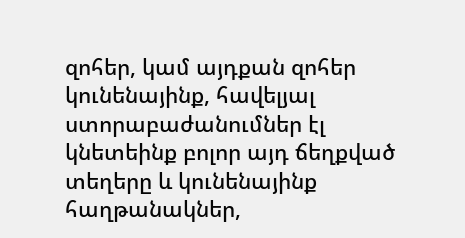զոհեր, կամ այդքան զոհեր կունենայինք, հավելյալ ստորաբաժանումներ էլ կնետեինք բոլոր այդ ճեղքված տեղերը և կունենայինք հաղթանակներ,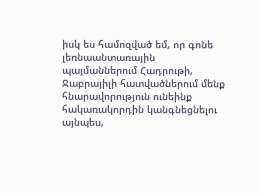իսկ ես համոզված եմ, որ գոնե լեռնաանտառային պայմաններում Հադրութի, Ջաբրայիլի հատվածներում մենք հնարավորություն ունեինք հակառակորդին կանգնեցնելու այնպես,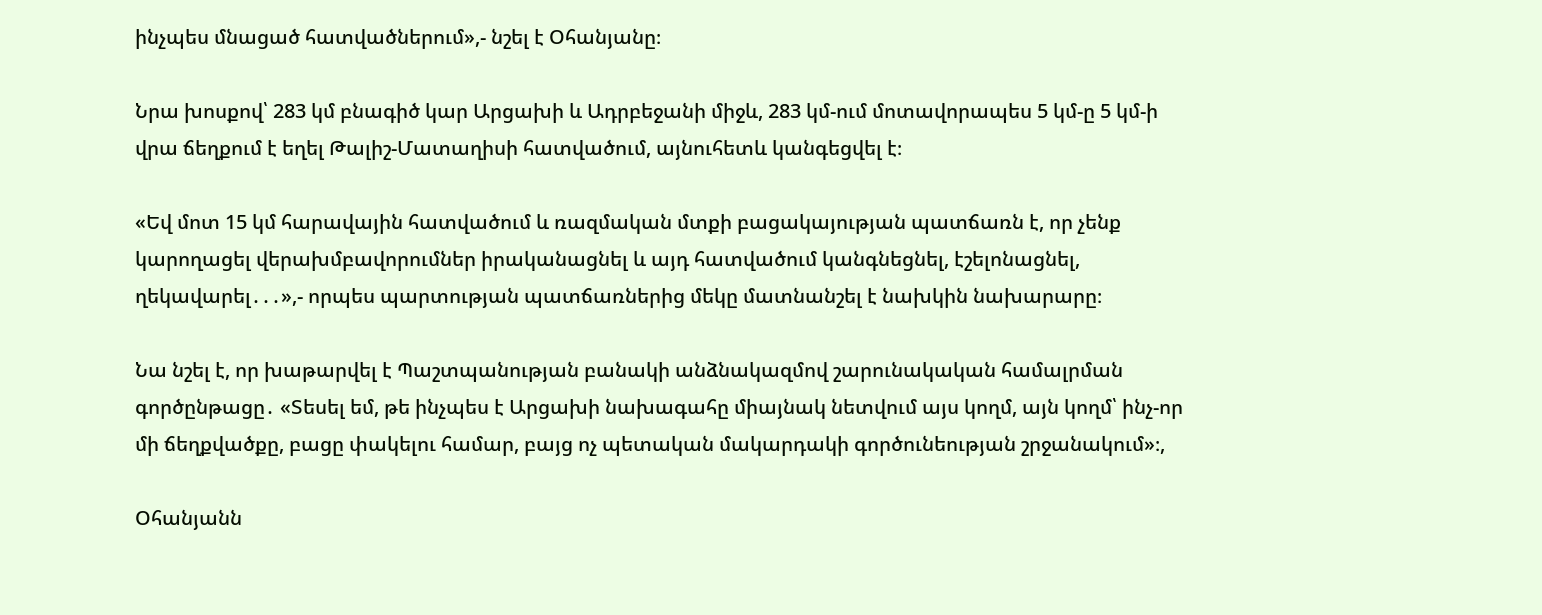ինչպես մնացած հատվածներում»,- նշել է Օհանյանը։

Նրա խոսքով՝ 283 կմ բնագիծ կար Արցախի և Ադրբեջանի միջև, 283 կմ-ում մոտավորապես 5 կմ-ը 5 կմ-ի վրա ճեղքում է եղել Թալիշ-Մատաղիսի հատվածում, այնուհետև կանգեցվել է։

«Եվ մոտ 15 կմ հարավային հատվածում և ռազմական մտքի բացակայության պատճառն է, որ չենք կարողացել վերախմբավորումներ իրականացնել և այդ հատվածում կանգնեցնել, էշելոնացնել, ղեկավարել․․․»,- որպես պարտության պատճառներից մեկը մատնանշել է նախկին նախարարը։

Նա նշել է, որ խաթարվել է Պաշտպանության բանակի անձնակազմով շարունակական համալրման գործընթացը․ «Տեսել եմ, թե ինչպես է Արցախի նախագահը միայնակ նետվում այս կողմ, այն կողմ՝ ինչ-որ մի ճեղքվածքը, բացը փակելու համար, բայց ոչ պետական մակարդակի գործունեության շրջանակում»։,

Օհանյանն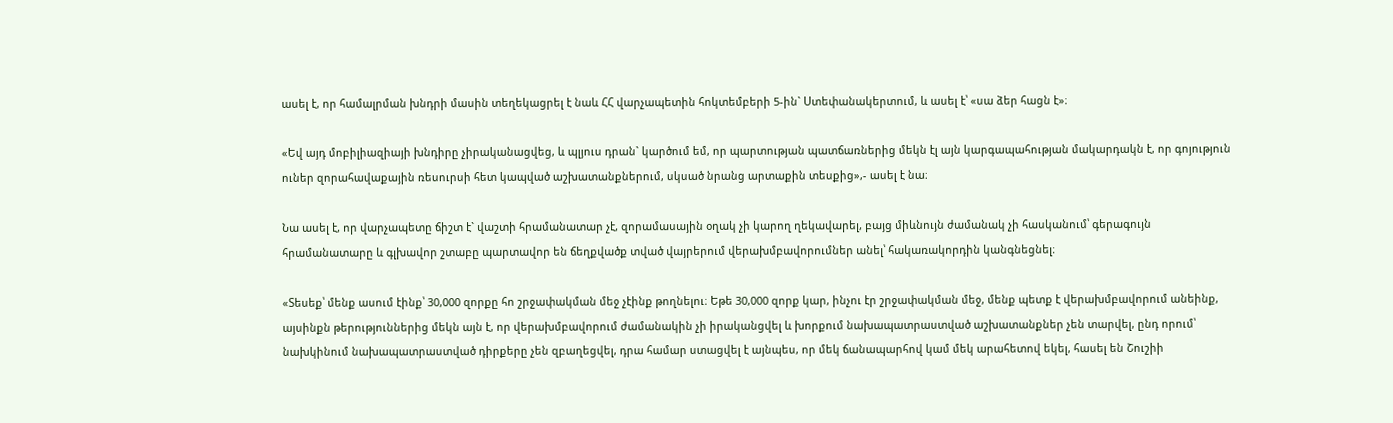ասել է, որ համալրման խնդրի մասին տեղեկացրել է նաև ՀՀ վարչապետին հոկտեմբերի 5-ին` Ստեփանակերտում, և ասել է՝ «սա ձեր հացն է»։

«Եվ այդ մոբիլիազիայի խնդիրը չիրականացվեց, և պլյուս դրան` կարծում եմ, որ պարտության պատճառներից մեկն էլ այն կարգապահության մակարդակն է, որ գոյություն ուներ զորահավաքային ռեսուրսի հետ կապված աշխատանքներում, սկսած նրանց արտաքին տեսքից»,- ասել է նա։

Նա ասել է, որ վարչապետը ճիշտ է` վաշտի հրամանատար չէ, զորամասային օղակ չի կարող ղեկավարել, բայց միևնույն ժամանակ չի հասկանում՝ գերագույն հրամանատարը և գլխավոր շտաբը պարտավոր են ճեղքվածք տված վայրերում վերախմբավորումներ անել՝ հակառակորդին կանգնեցնել։

«Տեսեք՝ մենք ասում էինք՝ 30,000 զորքը հո շրջափակման մեջ չէինք թողնելու։ Եթե 30,000 զորք կար, ինչու էր շրջափակման մեջ, մենք պետք է վերախմբավորում անեինք, այսինքն թերություններից մեկն այն է, որ վերախմբավորում ժամանակին չի իրականցվել և խորքում նախապատրաստված աշխատանքներ չեն տարվել, ընդ որում՝ նախկինում նախապատրաստված դիրքերը չեն զբաղեցվել, դրա համար ստացվել է այնպես, որ մեկ ճանապարհով կամ մեկ արահետով եկել, հասել են Շուշիի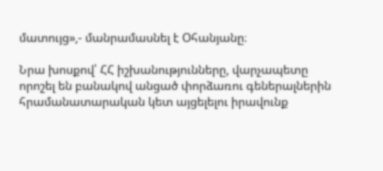մատույց»,- մանրամասնել է Օհանյանը։

Նրա խոսքով՝ ՀՀ իշխանությունները, վարչապետը որոշել են բանակով անցած փորձառու գեներալներին հրամանատարական կետ այցելելու իրավունք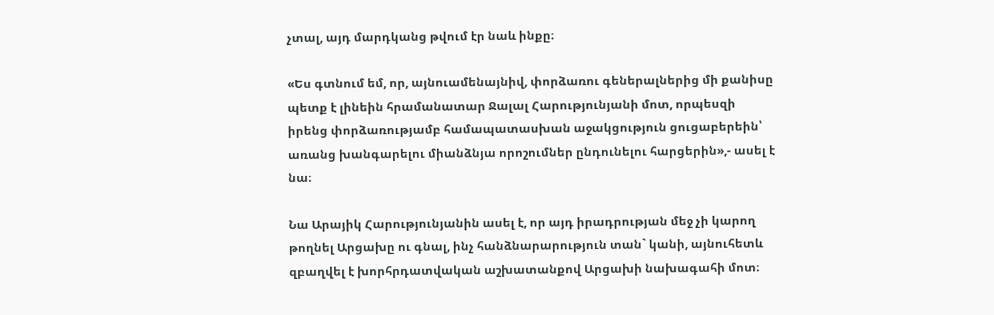չտալ, այդ մարդկանց թվում էր նաև ինքը։

«Ես գտնում եմ, որ, այնուամենայնիվ, փորձառու գեներալներից մի քանիսը պետք է լինեին հրամանատար Ջալալ Հարությունյանի մոտ, որպեսզի իրենց փորձառությամբ համապատասխան աջակցություն ցուցաբերեին՝ առանց խանգարելու միանձնյա որոշումներ ընդունելու հարցերին»,- ասել է նա։

Նա Արայիկ Հարությունյանին ասել է, որ այդ իրադրության մեջ չի կարող թողնել Արցախը ու գնալ, ինչ հանձնարարություն տան` կանի, այնուհետև զբաղվել է խորհրդատվական աշխատանքով Արցախի նախագահի մոտ։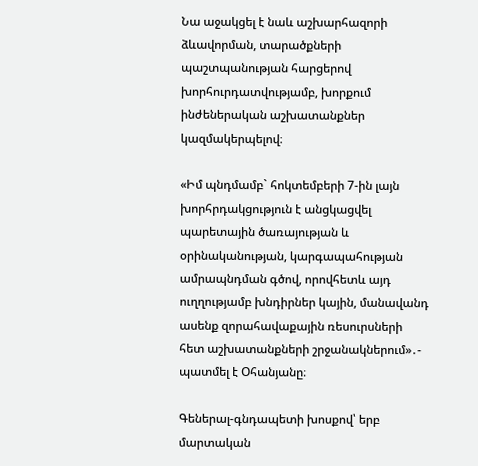Նա աջակցել է նաև աշխարհազորի ձևավորման, տարածքների պաշտպանության հարցերով խորհուրդատվությամբ, խորքում ինժեներական աշխատանքներ կազմակերպելով։

«Իմ պնդմամբ` հոկտեմբերի 7-ին լայն խորհրդակցություն է անցկացվել պարետային ծառայության և օրինականության, կարգապահության ամրապնդման գծով, որովհետև այդ ուղղությամբ խնդիրներ կային, մանավանդ ասենք զորահավաքային ռեսուրսների հետ աշխատանքների շրջանակներում»․- պատմել է Օհանյանը։

Գեներալ-գնդապետի խոսքով՝ երբ մարտական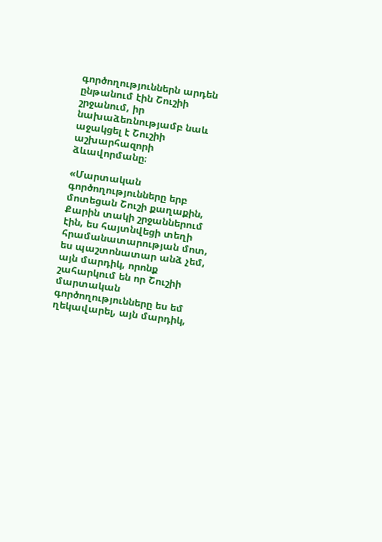գործողություններն արդեն ընթանում էին Շուշիի շրջանում, իր նախաձեռնությամբ նաև աջակցել է Շուշիի աշխարհազորի ձևավորմանը։

«Մարտական գործողությունները երբ մոտեցան Շուշի քաղաքին, Քարին տակի շրջաններում էին, ես հայտնվեցի տեղի հրամանատարության մոտ, ես պաշտոնատար անձ չեմ, այն մարդիկ, որոնք շահարկում են որ Շուշիի մարտական գործողությունները ես եմ ղեկավարել, այն մարդիկ,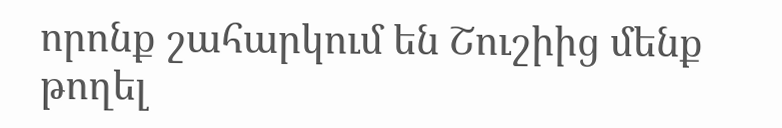որոնք շահարկում են Շուշիից մենք թողել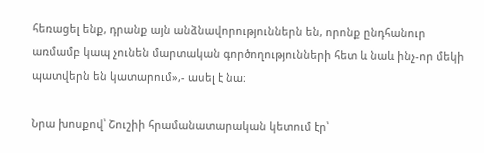հեռացել ենք, դրանք այն անձնավորություններն են, որոնք ընդհանուր առմամբ կապ չունեն մարտական գործողությունների հետ և նաև ինչ-որ մեկի պատվերն են կատարում»,- ասել է նա։

Նրա խոսքով՝ Շուշիի հրամանատարական կետում էր՝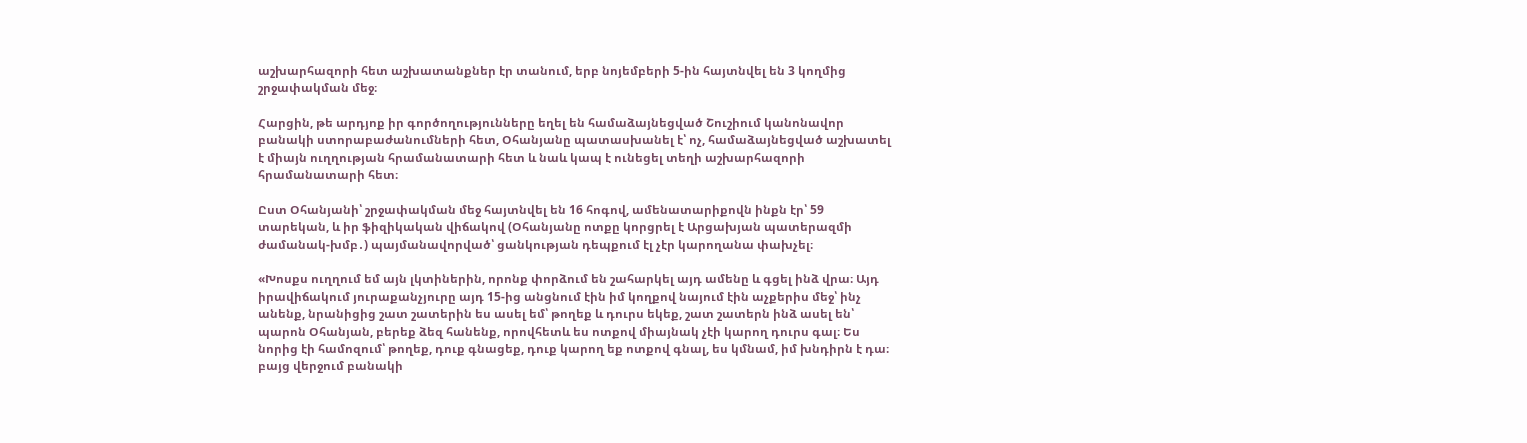աշխարհազորի հետ աշխատանքներ էր տանում, երբ նոյեմբերի 5-ին հայտնվել են 3 կողմից շրջափակման մեջ։

Հարցին, թե արդյոք իր գործողությունները եղել են համաձայնեցված Շուշիում կանոնավոր բանակի ստորաբաժանումների հետ, Օհանյանը պատասխանել է՝ ոչ, համաձայնեցված աշխատել է միայն ուղղության հրամանատարի հետ և նաև կապ է ունեցել տեղի աշխարհազորի հրամանատարի հետ։

Ըստ Օհանյանի՝ շրջափակման մեջ հայտնվել են 16 հոգով, ամենատարիքովն ինքն էր՝ 59 տարեկան, և իր ֆիզիկական վիճակով (Օհանյանը ոտքը կորցրել է Արցախյան պատերազմի ժամանակ-խմբ․) պայմանավորված՝ ցանկության դեպքում էլ չէր կարողանա փախչել։

«Խոսքս ուղղում եմ այն լկտիներին, որոնք փորձում են շահարկել այդ ամենը և գցել ինձ վրա։ Այդ իրավիճակում յուրաքանչյուրը այդ 15-ից անցնում էին իմ կողքով նայում էին աչքերիս մեջ՝ ինչ անենք, նրանիցից շատ շատերին ես ասել եմ՝ թողեք և դուրս եկեք, շատ շատերն ինձ ասել են՝ պարոն Օհանյան, բերեք ձեզ հանենք, որովհետև ես ոտքով միայնակ չէի կարող դուրս գալ։ Ես նորից էի համոզում՝ թողեք, դուք գնացեք, դուք կարող եք ոտքով գնալ, ես կմնամ, իմ խնդիրն է դա։ բայց վերջում բանակի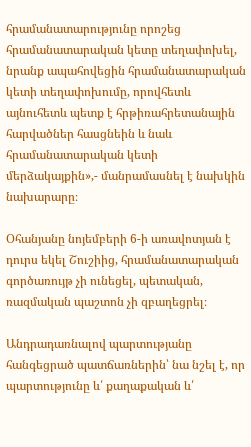հրամանատարությունը որոշեց հրամանատարական կետը տեղափոխել, նրանք ապահովեցին հրամանատարական կետի տեղափոխումը, որովհետև այնուհետև պետք է հրթիռահրետանային հարվածներ հասցնեին և նաև հրամանատարական կետի մերձակայքին»,- մանրամասնել է նախկին նախարարը։

Օհանյանը նոյեմբերի 6-ի առավոտյան է դուրս եկել Շուշիից, հրամանատարական գործառույթ չի ունեցել, պետական, ռազմական պաշտոն չի զբաղեցրել։

Անդրադառնալով պարտությանը հանգեցրած պատճառներին՝ նա նշել է, որ պարտությունը և՛ քաղաքական և՛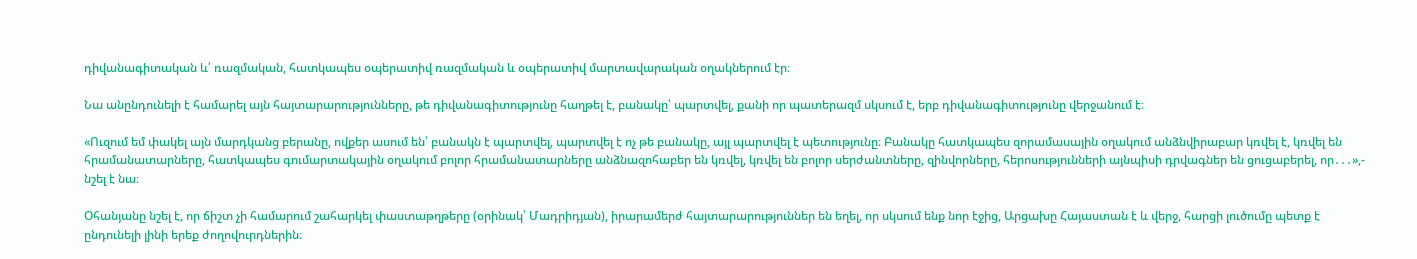դիվանագիտական և՛ ռազմական, հատկապես օպերատիվ ռազմական և օպերատիվ մարտավարական օղակներում էր։

Նա անընդունելի է համարել այն հայտարարությունները, թե դիվանագիտությունը հաղթել է, բանակը՝ պարտվել, քանի որ պատերազմ սկսում է, երբ դիվանագիտությունը վերջանում է։

«Ուզում եմ փակել այն մարդկանց բերանը, ովքեր ասում են՝ բանակն է պարտվել, պարտվել է ոչ թե բանակը, այլ պարտվել է պետությունը։ Բանակը հատկապես զորամասային օղակում անձնվիրաբար կռվել է, կռվել են հրամանատարները, հատկապես գումարտակային օղակում բոլոր հրամանատարները անձնազոհաբեր են կռվել, կռվել են բոլոր սերժանտները, զինվորները, հերոսությունների այնպիսի դրվագներ են ցուցաբերել, որ․․․»,- նշել է նա։

Օհանյանը նշել է, որ ճիշտ չի համարում շահարկել փաստաթղթերը (օրինակ՝ Մադրիդյան), իրարամերժ հայտարարություններ են եղել, որ սկսում ենք նոր էջից, Արցախը Հայաստան է և վերջ, հարցի լուծումը պետք է ընդունելի լինի երեք ժողովուրդներին։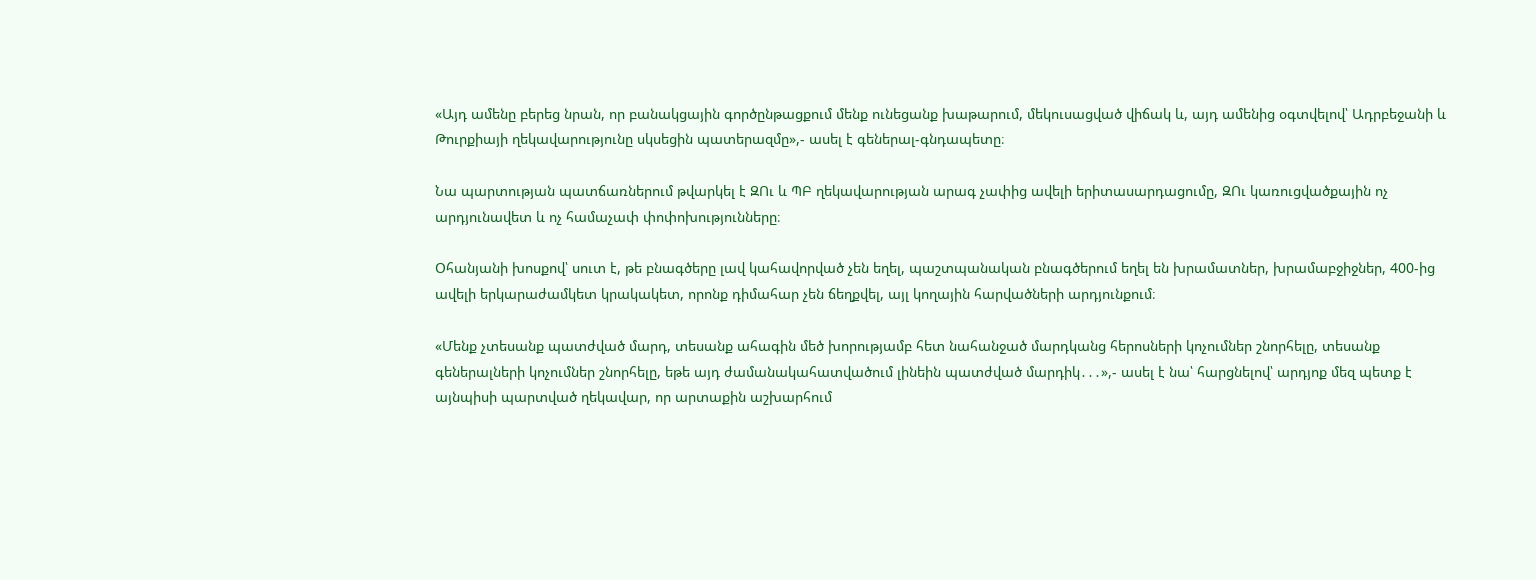«Այդ ամենը բերեց նրան, որ բանակցային գործընթացքում մենք ունեցանք խաթարում, մեկուսացված վիճակ և, այդ ամենից օգտվելով՝ Ադրբեջանի և Թուրքիայի ղեկավարությունը սկսեցին պատերազմը»,- ասել է գեներալ-գնդապետը։

Նա պարտության պատճառներում թվարկել է ԶՈւ և ՊԲ ղեկավարության արագ չափից ավելի երիտասարդացումը, ԶՈւ կառուցվածքային ոչ արդյունավետ և ոչ համաչափ փոփոխությունները։

Օհանյանի խոսքով՝ սուտ է, թե բնագծերը լավ կահավորված չեն եղել, պաշտպանական բնագծերում եղել են խրամատներ, խրամաբջիջներ, 400-ից ավելի երկարաժամկետ կրակակետ, որոնք դիմահար չեն ճեղքվել, այլ կողային հարվածների արդյունքում։

«Մենք չտեսանք պատժված մարդ, տեսանք ահագին մեծ խորությամբ հետ նահանջած մարդկանց հերոսների կոչումներ շնորհելը, տեսանք գեներալների կոչումներ շնորհելը, եթե այդ ժամանակահատվածում լինեին պատժված մարդիկ․․․»,- ասել է նա՝ հարցնելով՝ արդյոք մեզ պետք է այնպիսի պարտված ղեկավար, որ արտաքին աշխարհում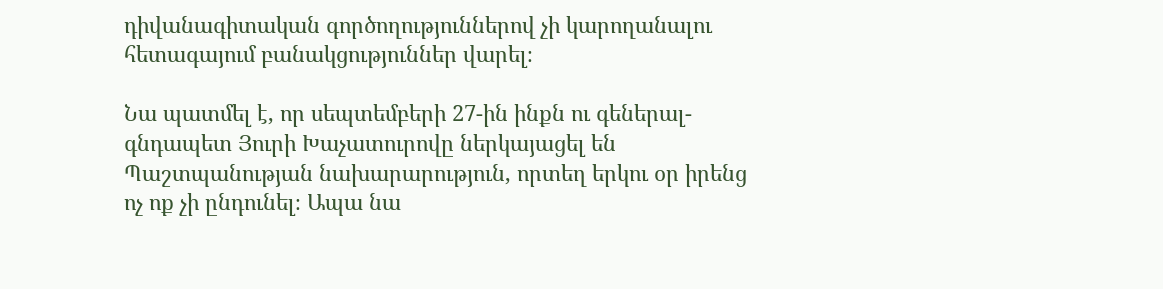դիվանագիտական գործողություններով չի կարողանալու հետագայում բանակցություններ վարել։

Նա պատմել է, որ սեպտեմբերի 27-ին ինքն ու գեներալ-գնդապետ Յուրի Խաչատուրովը ներկայացել են Պաշտպանության նախարարություն, որտեղ երկու օր իրենց ոչ ոք չի ընդունել։ Ապա նա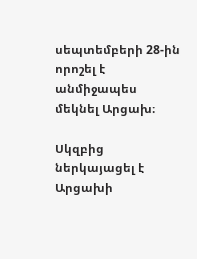սեպտեմբերի 28-ին որոշել է անմիջապես մեկնել Արցախ։

Սկզբից ներկայացել է Արցախի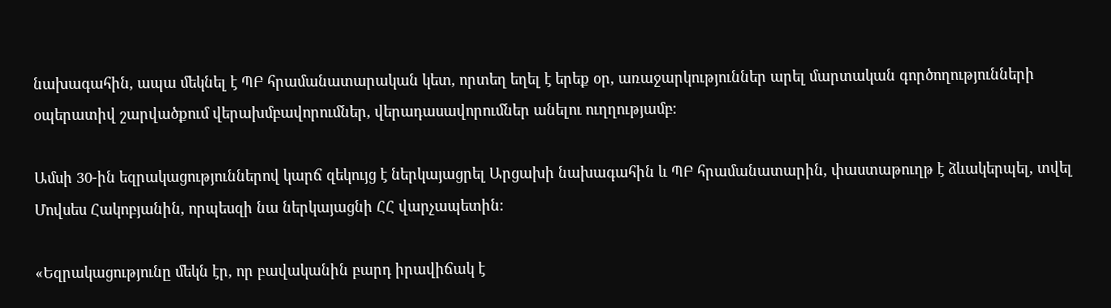նախագահին, ապա մեկնել է ՊԲ հրամանատարական կետ, որտեղ եղել է երեք օր, առաջարկություններ արել մարտական գործողությունների օպերատիվ շարվածքում վերախմբավորումներ, վերադասավորումներ անելու ուղղությամբ։

Ամսի 30-ին եզրակացություններով կարճ զեկույց է ներկայացրել Արցախի նախագահին և ՊԲ հրամանատարին, փաստաթուղթ է ձևակերպել, տվել Մովսես Հակոբյանին, որպեսզի նա ներկայացնի ՀՀ վարչապետին։

«Եզրակացությունը մեկն էր, որ բավականին բարդ իրավիճակ է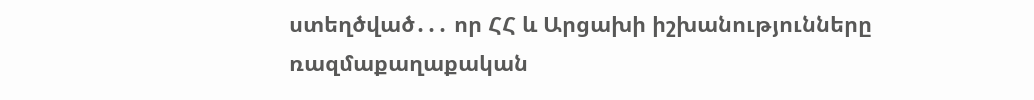ստեղծված․․․ որ ՀՀ և Արցախի իշխանությունները ռազմաքաղաքական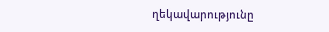ղեկավարությունը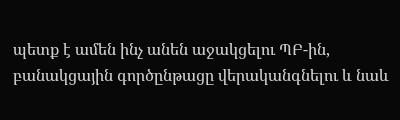պետք է ամեն ինչ անեն աջակցելու ՊԲ-ին, բանակցային գործընթացը վերականգնելու և նաև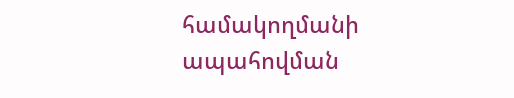համակողմանի ապահովման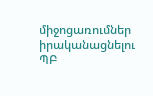միջոցառումներ իրականացնելու ՊԲ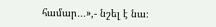համար․․․»,- նշել է նա։